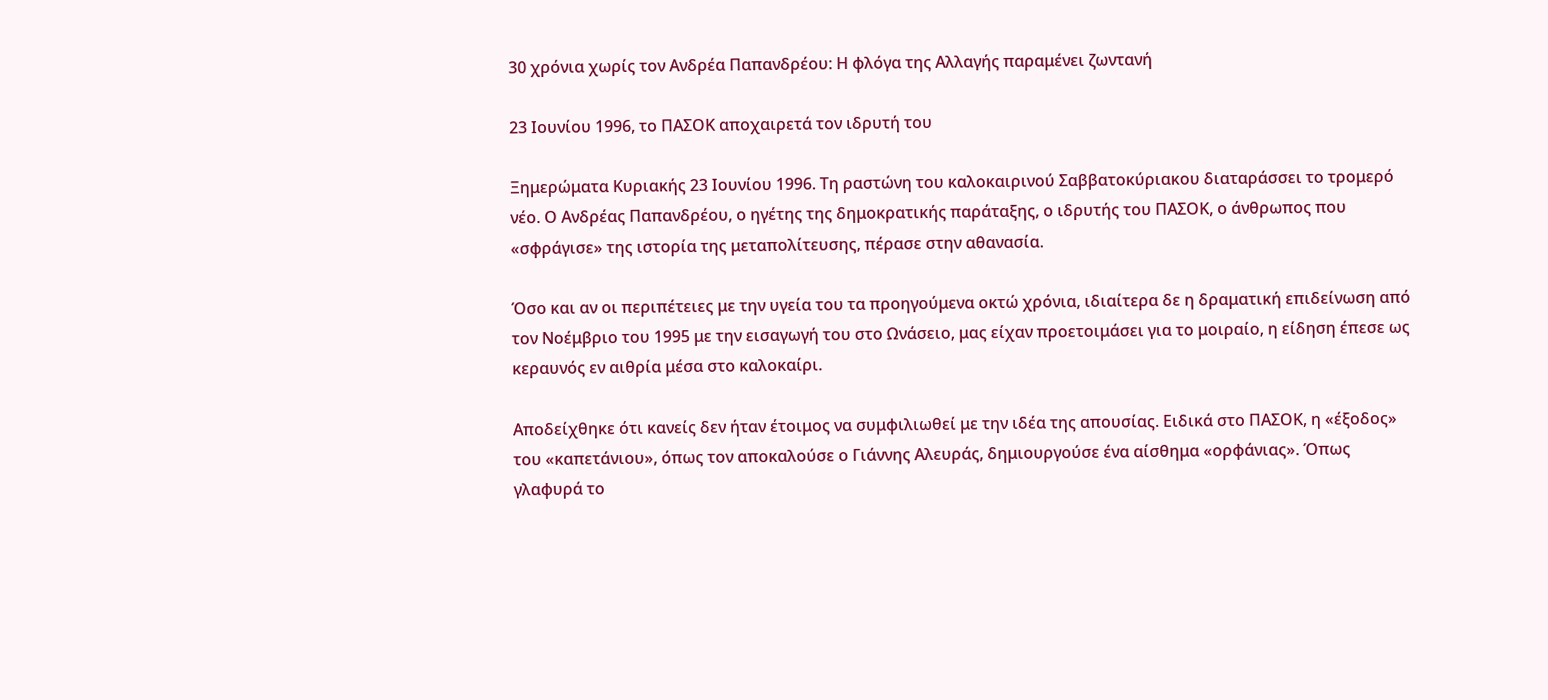30 χρόνια χωρίς τον Ανδρέα Παπανδρέου: Η φλόγα της Αλλαγής παραμένει ζωντανή

23 Ιουνίου 1996, το ΠΑΣΟΚ αποχαιρετά τον ιδρυτή του

Ξημερώματα Κυριακής 23 Ιουνίου 1996. Τη ραστώνη του καλοκαιρινού Σαββατοκύριακου διαταράσσει το τρομερό νέο. Ο Ανδρέας Παπανδρέου, ο ηγέτης της δημοκρατικής παράταξης, ο ιδρυτής του ΠΑΣΟΚ, ο άνθρωπος που «σφράγισε» της ιστορία της μεταπολίτευσης, πέρασε στην αθανασία.

Όσο και αν οι περιπέτειες με την υγεία του τα προηγούμενα οκτώ χρόνια, ιδιαίτερα δε η δραματική επιδείνωση από τον Νοέμβριο του 1995 με την εισαγωγή του στο Ωνάσειο, μας είχαν προετοιμάσει για το μοιραίο, η είδηση έπεσε ως κεραυνός εν αιθρία μέσα στο καλοκαίρι.

Αποδείχθηκε ότι κανείς δεν ήταν έτοιμος να συμφιλιωθεί με την ιδέα της απουσίας. Ειδικά στο ΠΑΣΟΚ, η «έξοδος» του «καπετάνιου», όπως τον αποκαλούσε ο Γιάννης Αλευράς, δημιουργούσε ένα αίσθημα «ορφάνιας». Όπως γλαφυρά το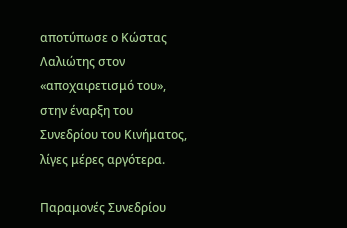αποτύπωσε ο Κώστας Λαλιώτης στον «αποχαιρετισμό του», στην έναρξη του Συνεδρίου του Κινήματος, λίγες μέρες αργότερα.

Παραμονές Συνεδρίου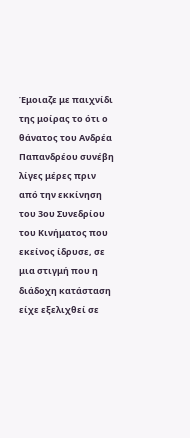Έμοιαζε με παιχνίδι της μοίρας το ότι ο θάνατος του Ανδρέα Παπανδρέου συνέβη λίγες μέρες πριν από την εκκίνηση του 3ου Συνεδρίου του Κινήματος που εκείνος ίδρυσε, σε μια στιγμή που η διάδοχη κατάσταση είχε εξελιχθεί σε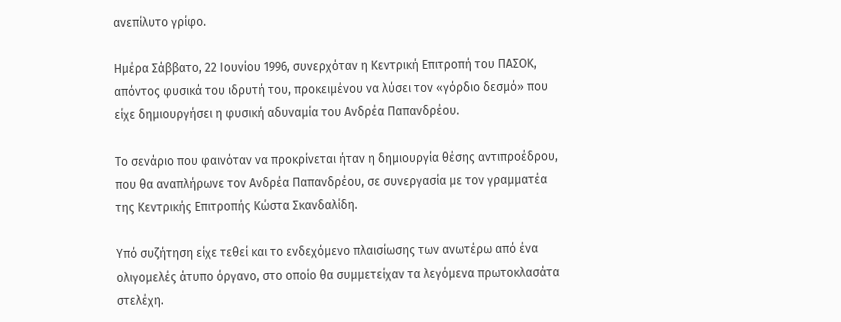ανεπίλυτο γρίφο.

Ημέρα Σάββατο, 22 Ιουνίου 1996, συνερχόταν η Κεντρική Επιτροπή του ΠΑΣΟΚ, απόντος φυσικά του ιδρυτή του, προκειμένου να λύσει τον «γόρδιο δεσμό» που είχε δημιουργήσει η φυσική αδυναμία του Ανδρέα Παπανδρέου.

Το σενάριο που φαινόταν να προκρίνεται ήταν η δημιουργία θέσης αντιπροέδρου, που θα αναπλήρωνε τον Ανδρέα Παπανδρέου, σε συνεργασία με τον γραμματέα της Κεντρικής Επιτροπής Κώστα Σκανδαλίδη.

Υπό συζήτηση είχε τεθεί και το ενδεχόμενο πλαισίωσης των ανωτέρω από ένα ολιγομελές άτυπο όργανο, στο οποίο θα συμμετείχαν τα λεγόμενα πρωτοκλασάτα στελέχη.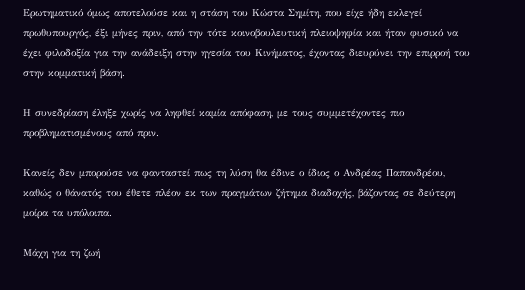Ερωτηματικό όμως αποτελούσε και η στάση του Κώστα Σημίτη, που είχε ήδη εκλεγεί πρωθυπουργός, έξι μήνες πριν, από την τότε κοινοβουλευτική πλειοψηφία και ήταν φυσικό να έχει φιλοδοξία για την ανάδειξη στην ηγεσία του Κινήματος, έχοντας διευρύνει την επιρροή του στην κομματική βάση.

Η συνεδρίαση έληξε χωρίς να ληφθεί καμία απόφαση, με τους συμμετέχοντες πιο προβληματισμένους από πριν.

Κανείς δεν μπορούσε να φανταστεί πως τη λύση θα έδινε ο ίδιος ο Ανδρέας Παπανδρέου, καθώς ο θάνατός του έθετε πλέον εκ των πραγμάτων ζήτημα διαδοχής, βάζοντας σε δεύτερη μοίρα τα υπόλοιπα.

Μάχη για τη ζωή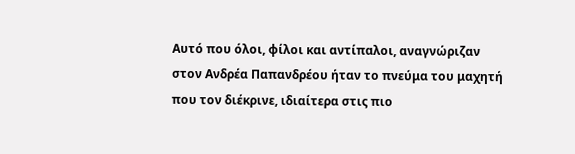Αυτό που όλοι, φίλοι και αντίπαλοι, αναγνώριζαν στον Ανδρέα Παπανδρέου ήταν το πνεύμα του μαχητή που τον διέκρινε, ιδιαίτερα στις πιο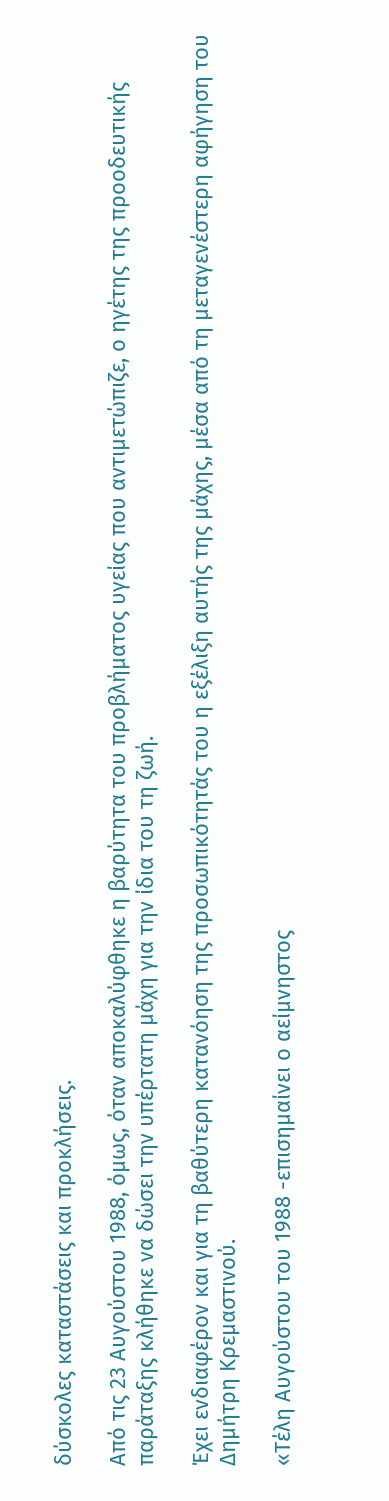δύσκολες καταστάσεις και προκλήσεις.

Από τις 23 Αυγούστου 1988, όμως, όταν αποκαλύφθηκε η βαρύτητα του προβλήματος υγείας που αντιμετώπιζε, ο ηγέτης της προοδευτικής παράταξης κλήθηκε να δώσει την υπέρτατη μάχη για την ίδια του τη ζωή.

Έχει ενδιαφέρον και για τη βαθύτερη κατανόηση της προσωπικότητάς του η εξέλιξη αυτής της μάχης, μέσα από τη μεταγενέστερη αφήγηση του Δημήτρη Κρεμαστινού.

«Τέλη Αυγούστου του 1988 -επισημαίνει ο αείμνηστος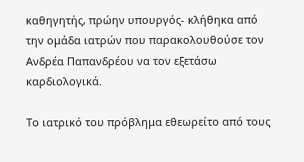καθηγητής, πρώην υπουργός- κλήθηκα από την ομάδα ιατρών που παρακολουθούσε τον Ανδρέα Παπανδρέου να τον εξετάσω καρδιολογικά.

Το ιατρικό του πρόβλημα εθεωρείτο από τους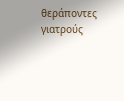θεράποντες γιατρούς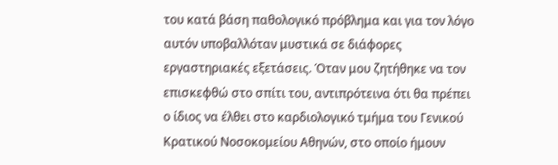του κατά βάση παθολογικό πρόβλημα και για τον λόγο αυτόν υποβαλλόταν μυστικά σε διάφορες εργαστηριακές εξετάσεις. Όταν μου ζητήθηκε να τον επισκεφθώ στο σπίτι του, αντιπρότεινα ότι θα πρέπει ο ίδιος να έλθει στο καρδιολογικό τμήμα του Γενικού Κρατικού Νοσοκομείου Αθηνών, στο οποίο ήμουν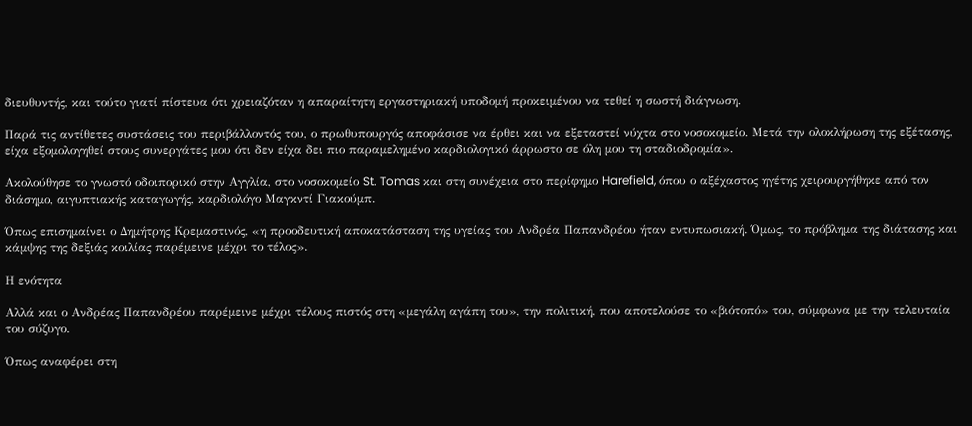διευθυντής, και τούτο γιατί πίστευα ότι χρειαζόταν η απαραίτητη εργαστηριακή υποδομή προκειμένου να τεθεί η σωστή διάγνωση.

Παρά τις αντίθετες συστάσεις του περιβάλλοντός του, ο πρωθυπουργός αποφάσισε να έρθει και να εξεταστεί νύχτα στο νοσοκομείο. Μετά την ολοκλήρωση της εξέτασης, είχα εξομολογηθεί στους συνεργάτες μου ότι δεν είχα δει πιο παραμελημένο καρδιολογικό άρρωστο σε όλη μου τη σταδιοδρομία».

Ακολούθησε το γνωστό οδοιπορικό στην Αγγλία, στο νοσοκομείο St. Tomas και στη συνέχεια στο περίφημο Harefield, όπου ο αξέχαστος ηγέτης χειρουργήθηκε από τον διάσημο, αιγυπτιακής καταγωγής, καρδιολόγο Μαγκντί Γιακούμπ.

Όπως επισημαίνει ο Δημήτρης Κρεμαστινός, «η προοδευτική αποκατάσταση της υγείας του Ανδρέα Παπανδρέου ήταν εντυπωσιακή. Όμως, το πρόβλημα της διάτασης και κάμψης της δεξιάς κοιλίας παρέμεινε μέχρι το τέλος».

Η ενότητα

Αλλά και ο Ανδρέας Παπανδρέου παρέμεινε μέχρι τέλους πιστός στη «μεγάλη αγάπη του», την πολιτική, που αποτελούσε το «βιότοπό» του, σύμφωνα με την τελευταία του σύζυγο.

Όπως αναφέρει στη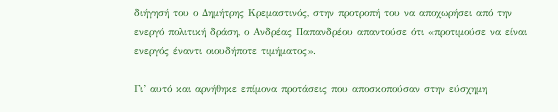διήγησή του ο Δημήτρης Κρεμαστινός, στην προτροπή του να αποχωρήσει από την ενεργό πολιτική δράση, ο Ανδρέας Παπανδρέου απαντούσε ότι «προτιμούσε να είναι ενεργός έναντι οιουδήποτε τιμήματος».

Γι’ αυτό και αρνήθηκε επίμονα προτάσεις που αποσκοπούσαν στην εύσχημη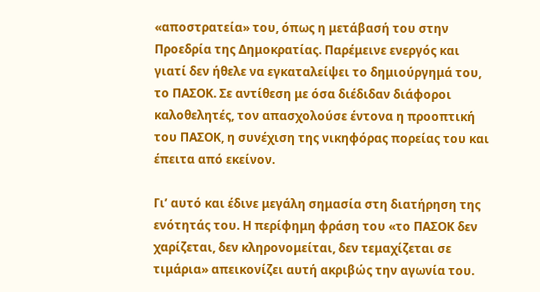«αποστρατεία» του, όπως η μετάβασή του στην Προεδρία της Δημοκρατίας. Παρέμεινε ενεργός και γιατί δεν ήθελε να εγκαταλείψει το δημιούργημά του, το ΠΑΣΟΚ. Σε αντίθεση με όσα διέδιδαν διάφοροι καλοθελητές, τον απασχολούσε έντονα η προοπτική του ΠΑΣΟΚ, η συνέχιση της νικηφόρας πορείας του και έπειτα από εκείνον.

Γι’ αυτό και έδινε μεγάλη σημασία στη διατήρηση της ενότητάς του. Η περίφημη φράση του «το ΠΑΣΟΚ δεν χαρίζεται, δεν κληρονομείται, δεν τεμαχίζεται σε τιμάρια» απεικονίζει αυτή ακριβώς την αγωνία του.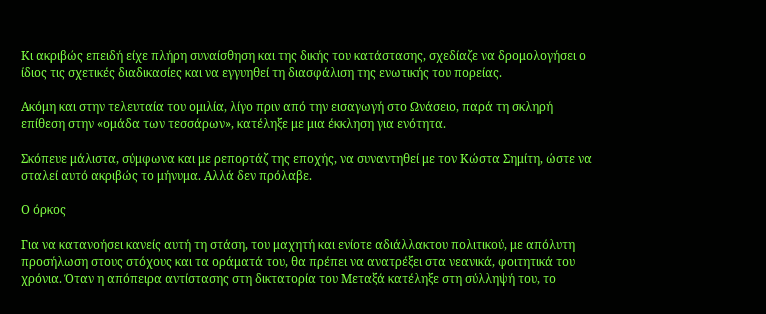Κι ακριβώς επειδή είχε πλήρη συναίσθηση και της δικής του κατάστασης, σχεδίαζε να δρομολογήσει ο ίδιος τις σχετικές διαδικασίες και να εγγυηθεί τη διασφάλιση της ενωτικής του πορείας.

Ακόμη και στην τελευταία του ομιλία, λίγο πριν από την εισαγωγή στο Ωνάσειο, παρά τη σκληρή επίθεση στην «ομάδα των τεσσάρων», κατέληξε με μια έκκληση για ενότητα.

Σκόπευε μάλιστα, σύμφωνα και με ρεπορτάζ της εποχής, να συναντηθεί με τον Κώστα Σημίτη, ώστε να σταλεί αυτό ακριβώς το μήνυμα. Αλλά δεν πρόλαβε.

Ο όρκος

Για να κατανοήσει κανείς αυτή τη στάση, του μαχητή και ενίοτε αδιάλλακτου πολιτικού, με απόλυτη προσήλωση στους στόχους και τα οράματά του, θα πρέπει να ανατρέξει στα νεανικά, φοιτητικά του χρόνια. Όταν η απόπειρα αντίστασης στη δικτατορία του Μεταξά κατέληξε στη σύλληψή του, το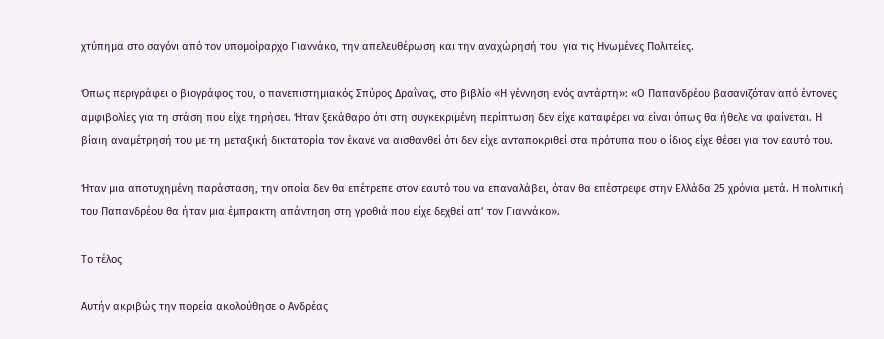χτύπημα στο σαγόνι από τον υπομοίραρχο Γιαννάκο, την απελευθέρωση και την αναχώρησή του  για τις Ηνωμένες Πολιτείες.

Όπως περιγράφει ο βιογράφος του, ο πανεπιστημιακός Σπύρος Δραΐνας, στο βιβλίο «Η γέννηση ενός αντάρτη»: «Ο Παπανδρέου βασανιζόταν από έντονες αμφιβολίες για τη στάση που είχε τηρήσει. Ήταν ξεκάθαρο ότι στη συγκεκριμένη περίπτωση δεν είχε καταφέρει να είναι όπως θα ήθελε να φαίνεται. Η βίαιη αναμέτρησή του με τη μεταξική δικτατορία τον έκανε να αισθανθεί ότι δεν είχε ανταποκριθεί στα πρότυπα που ο ίδιος είχε θέσει για τον εαυτό του.

Ήταν μια αποτυχημένη παράσταση, την οποία δεν θα επέτρεπε στον εαυτό του να επαναλάβει, όταν θα επέστρεφε στην Ελλάδα 25 χρόνια μετά. Η πολιτική του Παπανδρέου θα ήταν μια έμπρακτη απάντηση στη γροθιά που είχε δεχθεί απ’ τον Γιαννάκο».

Το τέλος

Αυτήν ακριβώς την πορεία ακολούθησε ο Ανδρέας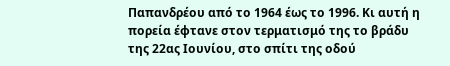Παπανδρέου από το 1964 έως το 1996. Κι αυτή η πορεία έφτανε στον τερματισμό της το βράδυ της 22ας Ιουνίου, στο σπίτι της οδού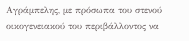Αγράμπελης, με πρόσωπα του στενού οικογενειακού του περιβάλλοντος να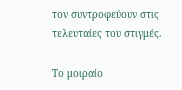τον συντροφεύουν στις τελευταίες του στιγμές.

Το μοιραίο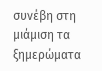συνέβη στη μιάμιση τα ξημερώματα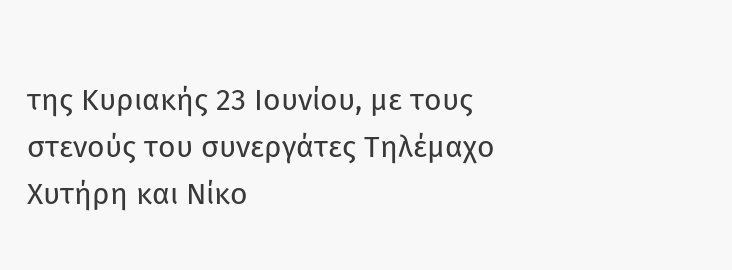της Κυριακής 23 Ιουνίου, με τους στενούς του συνεργάτες Τηλέμαχο Χυτήρη και Νίκο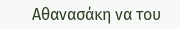Αθανασάκη να του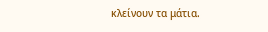κλείνουν τα μάτια.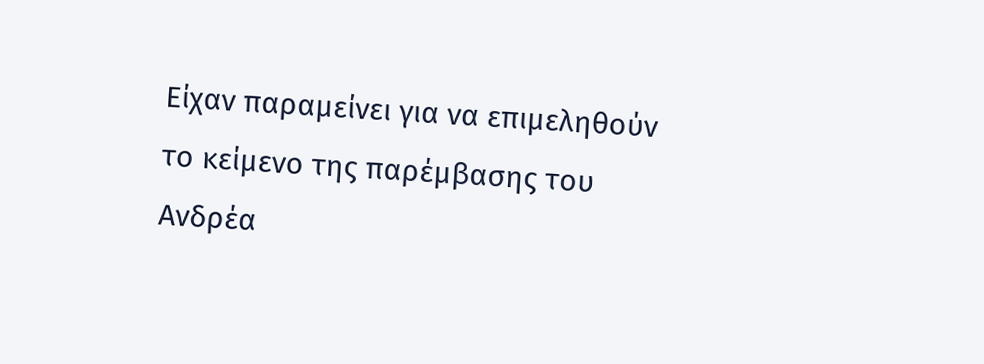Είχαν παραμείνει για να επιμεληθούν το κείμενο της παρέμβασης του Ανδρέα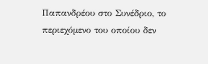Παπανδρέου στο Συνέδριο, το περιεχόμενο του οποίου δεν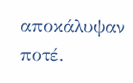αποκάλυψαν ποτέ.